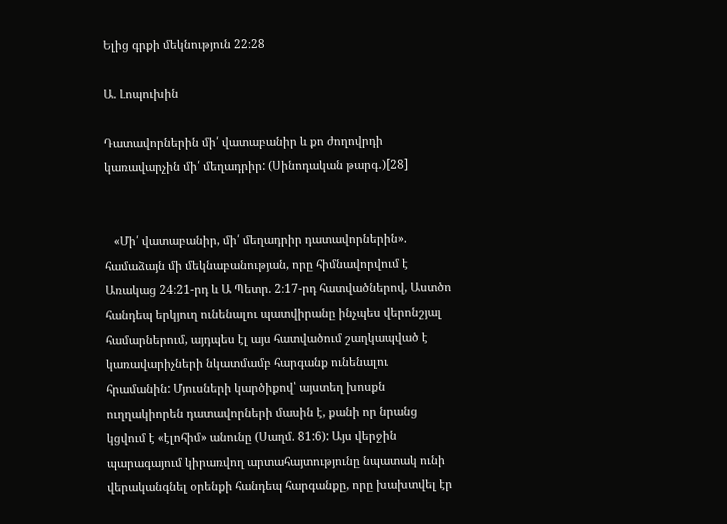Ելից գրքի մեկնություն 22։28

Ա. Լոպուխին

Դատավորներին մի՛ վատաբանիր և քո ժողովրդի կառավարչին մի՛ մեղադրիր: (Սինոդական թարգ․)[28]


   «Մի՛ վատաբանիր, մի՛ մեղադրիր դատավորներին». համաձայն մի մեկնաբանության, որը հիմնավորվում է Առակաց 24։21-րդ և Ա Պետր. 2։17-րդ հատվածներով, Աստծո հանդեպ երկյուղ ունենալու պատվիրանը ինչպես վերոնշյալ համարներում, այդպես էլ այս հատվածում շաղկապված է կառավարիչների նկատմամբ հարգանք ունենալու հրամանին: Մյուսների կարծիքով՝ այստեղ խոսքն ուղղակիորեն դատավորների մասին է, քանի որ նրանց կցվում է «էլոհիմ» անունը (Սաղմ. 81:6): Այս վերջին պարագայում կիրառվող արտահայտությունը նպատակ ունի վերականգնել օրենքի հանդեպ հարգանքը, որը խախտվել էր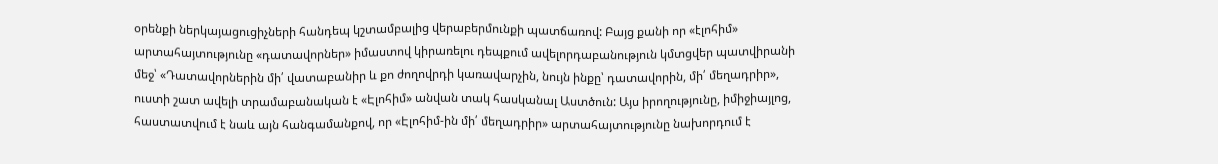օրենքի ներկայացուցիչների հանդեպ կշտամբալից վերաբերմունքի պատճառով: Բայց քանի որ «էլոհիմ» արտահայտությունը «դատավորներ» իմաստով կիրառելու դեպքում ավելորդաբանություն կմտցվեր պատվիրանի մեջ՝ «Դատավորներին մի՛ վատաբանիր և քո ժողովրդի կառավարչին, նույն ինքը՝ դատավորին, մի՛ մեղադրիր», ուստի շատ ավելի տրամաբանական է «Էլոհիմ» անվան տակ հասկանալ Աստծուն: Այս իրողությունը, իմիջիայլոց, հաստատվում է նաև այն հանգամանքով, որ «Էլոհիմ-ին մի՛ մեղադրիր» արտահայտությունը նախորդում է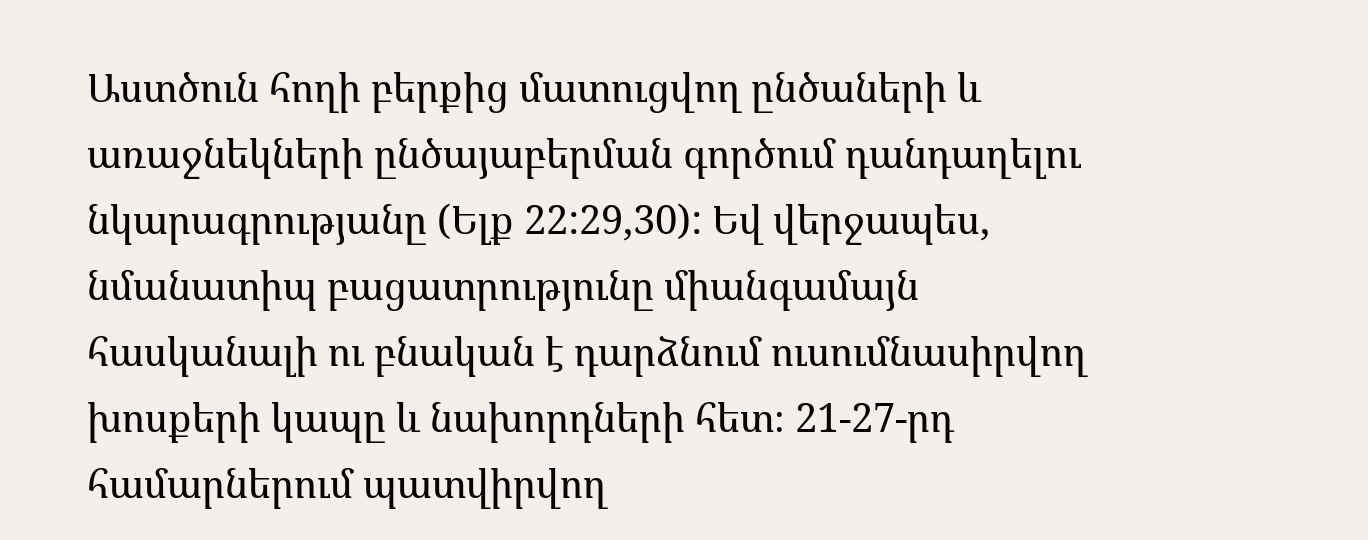Աստծուն հողի բերքից մատուցվող ընծաների և առաջնեկների ընծայաբերման գործում դանդաղելու նկարագրությանը (Ելք 22:29,30): Եվ վերջապես, նմանատիպ բացատրությունը միանգամայն հասկանալի ու բնական է դարձնում ուսումնասիրվող խոսքերի կապը և նախորդների հետ։ 21-27-րդ համարներում պատվիրվող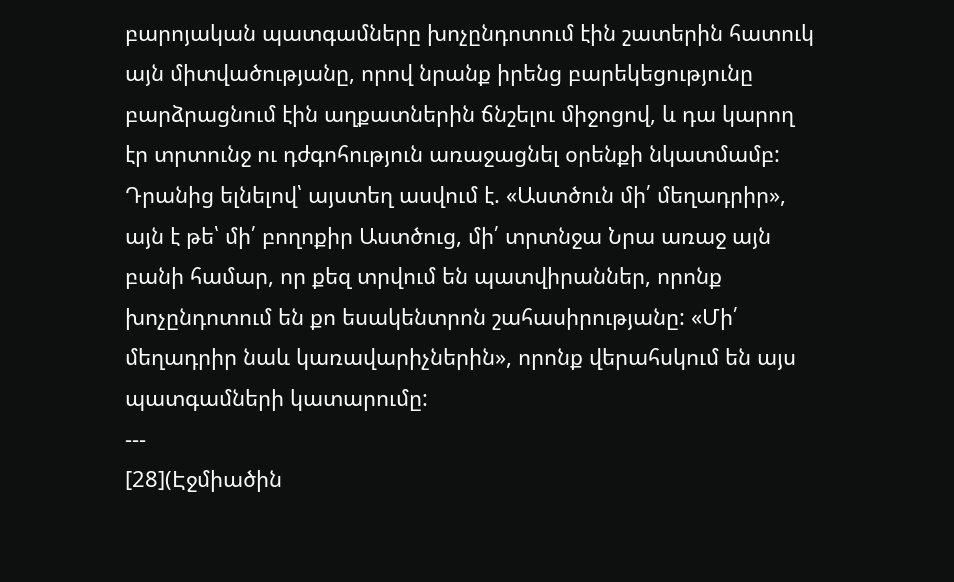բարոյական պատգամները խոչընդոտում էին շատերին հատուկ այն միտվածությանը, որով նրանք իրենց բարեկեցությունը բարձրացնում էին աղքատներին ճնշելու միջոցով, և դա կարող էր տրտունջ ու դժգոհություն առաջացնել օրենքի նկատմամբ: Դրանից ելնելով՝ այստեղ ասվում է. «Աստծուն մի՛ մեղադրիր», այն է թե՝ մի՛ բողոքիր Աստծուց, մի՛ տրտնջա Նրա առաջ այն բանի համար, որ քեզ տրվում են պատվիրաններ, որոնք խոչընդոտում են քո եսակենտրոն շահասիրությանը: «Մի՛ մեղադրիր նաև կառավարիչներին», որոնք վերահսկում են այս պատգամների կատարումը:
---
[28](Էջմիածին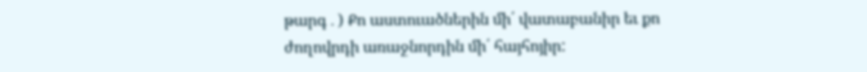թարգ․) Քո աստուածներին մի՛ վատաբանիր եւ քո ժողովրդի առաջնորդին մի՛ հայհոյիր: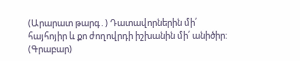(Արարատ թարգ․) Դատավորներին մի՛ հայհոյիր և քո ժողովրդի իշխանին մի՛ անիծիր:
(Գրաբար)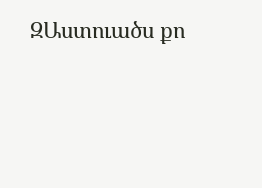ԶԱստուածս քո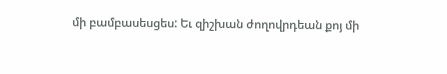մի բամբասեսցես: Եւ զիշխան ժողովրդեան քոյ մի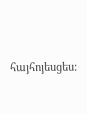հայհոյեսցես: